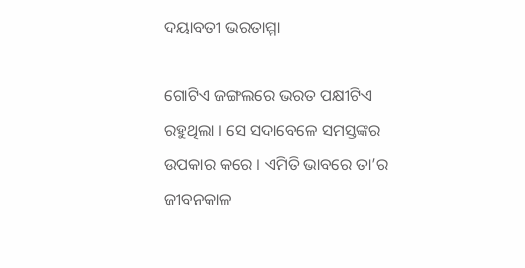ଦୟାବତୀ ଭରତାମ୍ମା

ଗୋଟିଏ ଜଙ୍ଗଲରେ ଭରତ ପକ୍ଷୀଟିଏ ରହୁଥିଲା । ସେ ସଦାବେଳେ ସମସ୍ତଙ୍କର ଉପକାର କରେ । ଏମିତି ଭାବରେ ତା’ର ଜୀବନକାଳ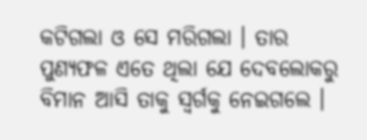କଟିଗଲା ଓ ସେ ମରିଗଲା । ତାର ପୁଣ୍ୟଫଳ ଏତେ ଥିଲା ଯେ ଦେବଲୋକରୁ ବିମାନ ଆସି ତାକୁ ସ୍ୱର୍ଗକୁ ନେଇଗଲେ ।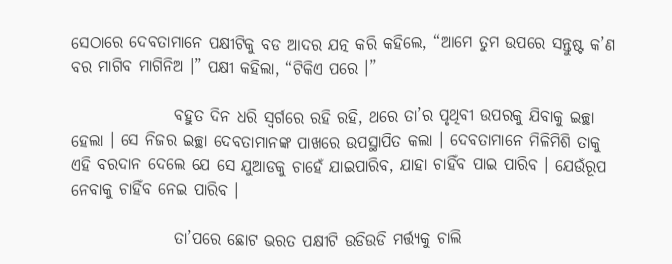ସେଠାରେ ଦେବତାମାନେ ପକ୍ଷୀଟିକୁ ବଡ ଆଦର ଯତ୍ନ କରି କହିଲେ, “ଆମେ ତୁମ ଉପରେ ସନ୍ତୁଷ୍ଟ କ’ଣ ବର ମାଗିବ ମାଗିନିଅ ।” ପକ୍ଷୀ କହିଲା, “ଟିକିଏ ପରେ ।”

                ବହୁତ ଦିନ ଧରି ସ୍ୱର୍ଗରେ ରହି ରହି, ଥରେ ତା’ର ପୃଥିବୀ ଉପରକୁ ଯିବାକୁ ଇଚ୍ଛା ହେଲା । ସେ ନିଜର ଇଚ୍ଛା ଦେବତାମାନଙ୍କ ପାଖରେ ଉପସ୍ଥାପିତ କଲା । ଦେବତାମାନେ ମିଳିମିଶି ତାକୁ ଏହି ବରଦାନ ଦେଲେ ଯେ ସେ ଯୁଆଡକୁ ଚାହେଁ ଯାଇପାରିବ, ଯାହା ଚାହିଁବ ପାଇ ପାରିବ । ଯେଉଁରୂପ ନେବାକୁ ଚାହିଁବ ନେଇ ପାରିବ ।

                ତା’ପରେ ଛୋଟ ଭରତ ପକ୍ଷୀଟି ଉଡିଉଡି ମର୍ତ୍ତ୍ୟକୁ ଚାଲି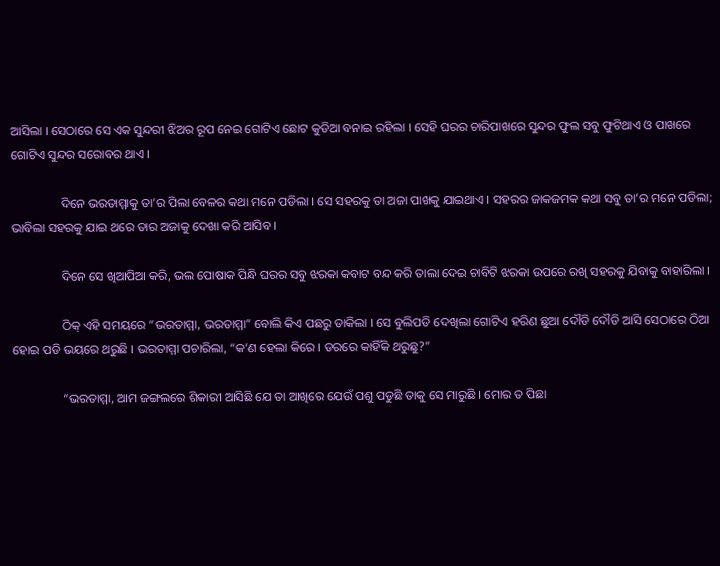ଆସିଲା । ସେଠାରେ ସେ ଏକ ସୁନ୍ଦରୀ ଝିଅର ରୂପ ନେଇ ଗୋଟିଏ ଛୋଟ କୁଡିଆ ବନାଇ ରହିଲା । ସେହି ଘରର ଚାରିପାଖରେ ସୁନ୍ଦର ଫୁଲ ସବୁ ଫୁଟିଥାଏ ଓ ପାଖରେ ଗୋଟିଏ ସୁନ୍ଦର ସରୋବର ଥାଏ ।

                ଦିନେ ଭରତାମ୍ମାକୁ ତା’ର ପିଲା ବେଳର କଥା ମନେ ପଡିଲା । ସେ ସହରକୁ ତା ଅଜା ପାଖକୁ ଯାଇଥାଏ । ସହରର ଜାକଜମକ କଥା ସବୁ ତା’ର ମନେ ପଡିଲା; ଭାବିଲା ସହରକୁ ଯାଇ ଥରେ ତାର ଅଜାକୁ ଦେଖା କରି ଆସିବ ।

                ଦିନେ ସେ ଖିଆପିଆ କରି, ଭଲ ପୋଷାକ ପିନ୍ଧି ଘରର ସବୁ ଝରକା କବାଟ ବନ୍ଦ କରି ତାଲା ଦେଇ ଚାବିଟି ଝରକା ଉପରେ ରଖି ସହରକୁ ଯିବାକୁ ବାହାରିଲା ।

                ଠିକ୍ ଏହି ସମୟରେ “ଭରତାମ୍ମା, ଭରତାମ୍ମା” ବୋଲି କିଏ ପଛରୁ ଡାକିଲା । ସେ ବୁଲିପଡି ଦେଖିଲା ଗୋଟିଏ ହରିଣ ଛୁଆ ଦୌଡି ଦୌଡି ଆସି ସେଠାରେ ଠିଆ ହୋଇ ପଡି ଭୟରେ ଥରୁଛି । ଭରତାମ୍ମା ପଚାରିଲା, “କ’ଣ ହେଲା କିରେ । ଡରରେ କାହିଁକି ଥରୁଛୁ?”

                “ଭରତାମ୍ମା, ଆମ ଜଙ୍ଗଲରେ ଶିକାରୀ ଆସିଛି ଯେ ତା ଆଖିରେ ଯେଉଁ ପଶୁ ପଡୁଛି ତାକୁ ସେ ମାରୁଛି । ମୋର ତ ପିଛା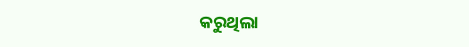କରୁଥିଲା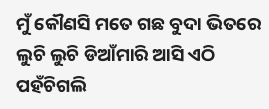ମୁଁ କୌଣସି ମତେ ଗଛ ବୁଦା ଭିତରେ ଲୁଚି ଲୁଚି ଡିଆଁମାରି ଆସି ଏଠି ପହଁଚିଗଲି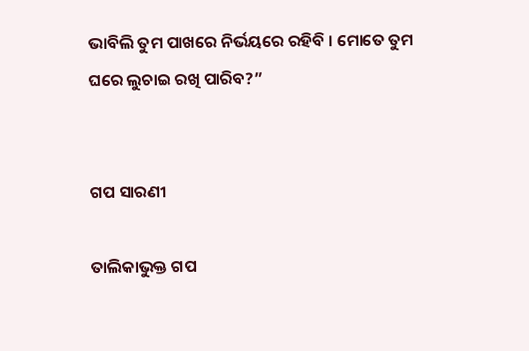ଭାବିଲି ତୁମ ପାଖରେ ନିର୍ଭୟରେ ରହିବି । ମୋତେ ତୁମ ଘରେ ଲୁଚାଇ ରଖି ପାରିବ?”


ଗପ ସାରଣୀ

ତାଲିକାଭୁକ୍ତ ଗପ